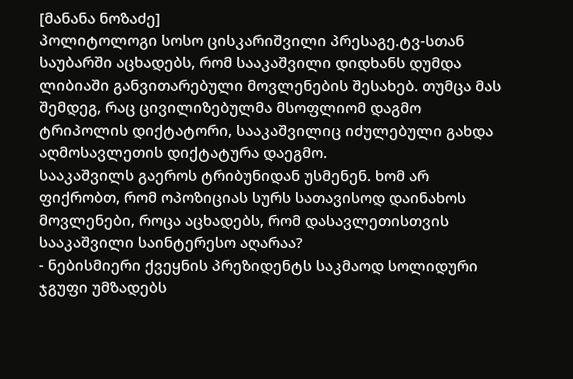[მანანა ნოზაძე]
პოლიტოლოგი სოსო ცისკარიშვილი პრესაგე.ტვ-სთან საუბარში აცხადებს, რომ სააკაშვილი დიდხანს დუმდა ლიბიაში განვითარებული მოვლენების შესახებ. თუმცა მას შემდეგ, რაც ცივილიზებულმა მსოფლიომ დაგმო ტრიპოლის დიქტატორი, სააკაშვილიც იძულებული გახდა აღმოსავლეთის დიქტატურა დაეგმო.
სააკაშვილს გაეროს ტრიბუნიდან უსმენენ. ხომ არ ფიქრობთ, რომ ოპოზიციას სურს სათავისოდ დაინახოს მოვლენები, როცა აცხადებს, რომ დასავლეთისთვის სააკაშვილი საინტერესო აღარაა?
- ნებისმიერი ქვეყნის პრეზიდენტს საკმაოდ სოლიდური ჯგუფი უმზადებს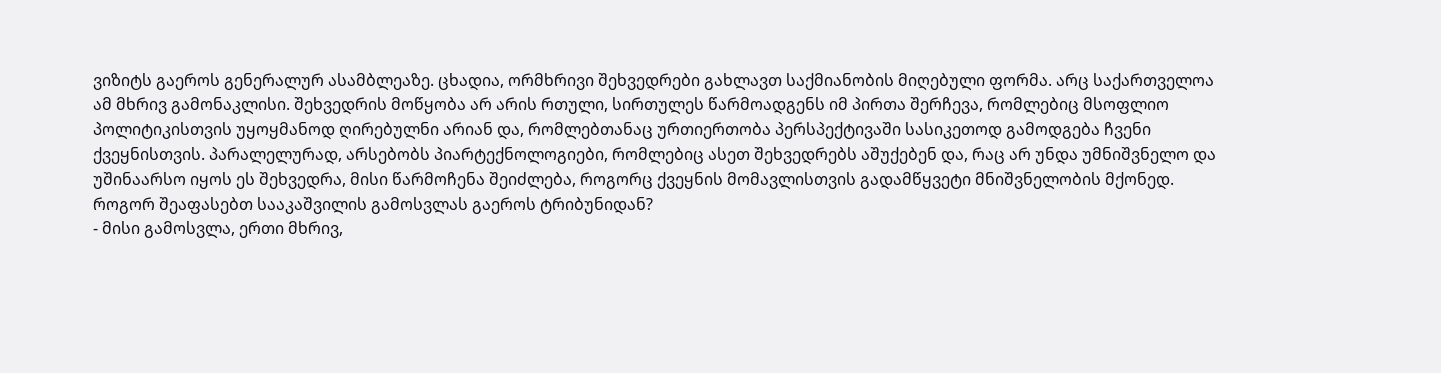ვიზიტს გაეროს გენერალურ ასამბლეაზე. ცხადია, ორმხრივი შეხვედრები გახლავთ საქმიანობის მიღებული ფორმა. არც საქართველოა ამ მხრივ გამონაკლისი. შეხვედრის მოწყობა არ არის რთული, სირთულეს წარმოადგენს იმ პირთა შერჩევა, რომლებიც მსოფლიო პოლიტიკისთვის უყოყმანოდ ღირებულნი არიან და, რომლებთანაც ურთიერთობა პერსპექტივაში სასიკეთოდ გამოდგება ჩვენი ქვეყნისთვის. პარალელურად, არსებობს პიარტექნოლოგიები, რომლებიც ასეთ შეხვედრებს აშუქებენ და, რაც არ უნდა უმნიშვნელო და უშინაარსო იყოს ეს შეხვედრა, მისი წარმოჩენა შეიძლება, როგორც ქვეყნის მომავლისთვის გადამწყვეტი მნიშვნელობის მქონედ.
როგორ შეაფასებთ სააკაშვილის გამოსვლას გაეროს ტრიბუნიდან?
- მისი გამოსვლა, ერთი მხრივ,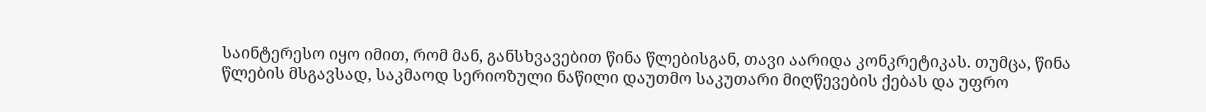საინტერესო იყო იმით, რომ მან, განსხვავებით წინა წლებისგან, თავი აარიდა კონკრეტიკას. თუმცა, წინა წლების მსგავსად, საკმაოდ სერიოზული ნაწილი დაუთმო საკუთარი მიღწევების ქებას და უფრო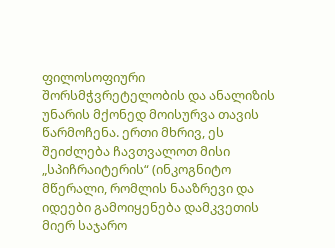ფილოსოფიური შორსმჭვრეტელობის და ანალიზის უნარის მქონედ მოისურვა თავის წარმოჩენა. ერთი მხრივ, ეს შეიძლება ჩავთვალოთ მისი „სპიჩრაიტერის“ (ინკოგნიტო მწერალი, რომლის ნააზრევი და იდეები გამოიყენება დამკვეთის მიერ საჯარო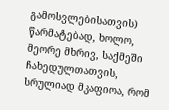გამოსვლებისათვის) წარმატებად, ხოლო, მეორე მხრივ, საქმეში ჩახედულთათვის, სრულიად მკაფიოა, რომ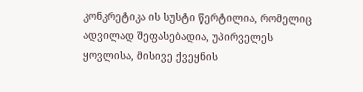კონკრეტიკა ის სუსტი წერტილია, რომელიც ადვილად შეფასებადია, უპირველეს ყოვლისა, მისივე ქვეყნის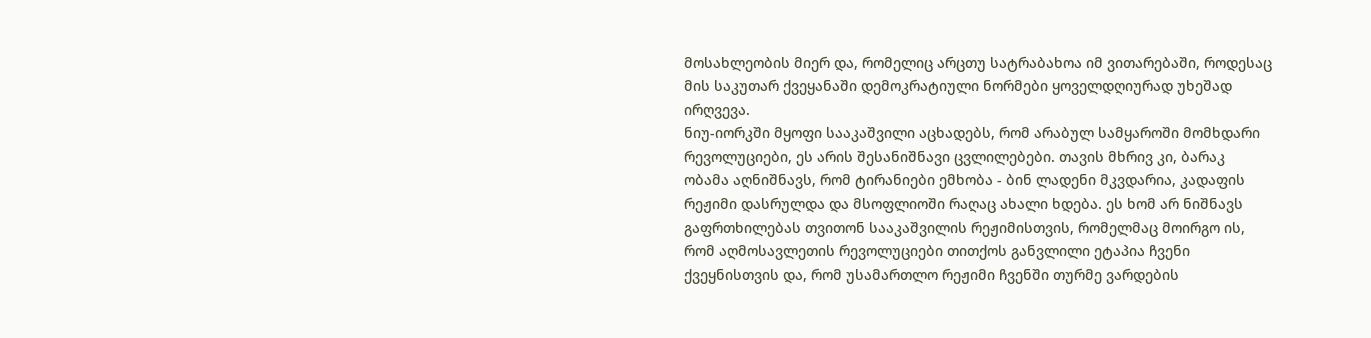მოსახლეობის მიერ და, რომელიც არცთუ სატრაბახოა იმ ვითარებაში, როდესაც მის საკუთარ ქვეყანაში დემოკრატიული ნორმები ყოველდღიურად უხეშად ირღვევა.
ნიუ-იორკში მყოფი სააკაშვილი აცხადებს, რომ არაბულ სამყაროში მომხდარი რევოლუციები, ეს არის შესანიშნავი ცვლილებები. თავის მხრივ კი, ბარაკ ობამა აღნიშნავს, რომ ტირანიები ემხობა - ბინ ლადენი მკვდარია, კადაფის რეჟიმი დასრულდა და მსოფლიოში რაღაც ახალი ხდება. ეს ხომ არ ნიშნავს გაფრთხილებას თვითონ სააკაშვილის რეჟიმისთვის, რომელმაც მოირგო ის, რომ აღმოსავლეთის რევოლუციები თითქოს განვლილი ეტაპია ჩვენი ქვეყნისთვის და, რომ უსამართლო რეჟიმი ჩვენში თურმე ვარდების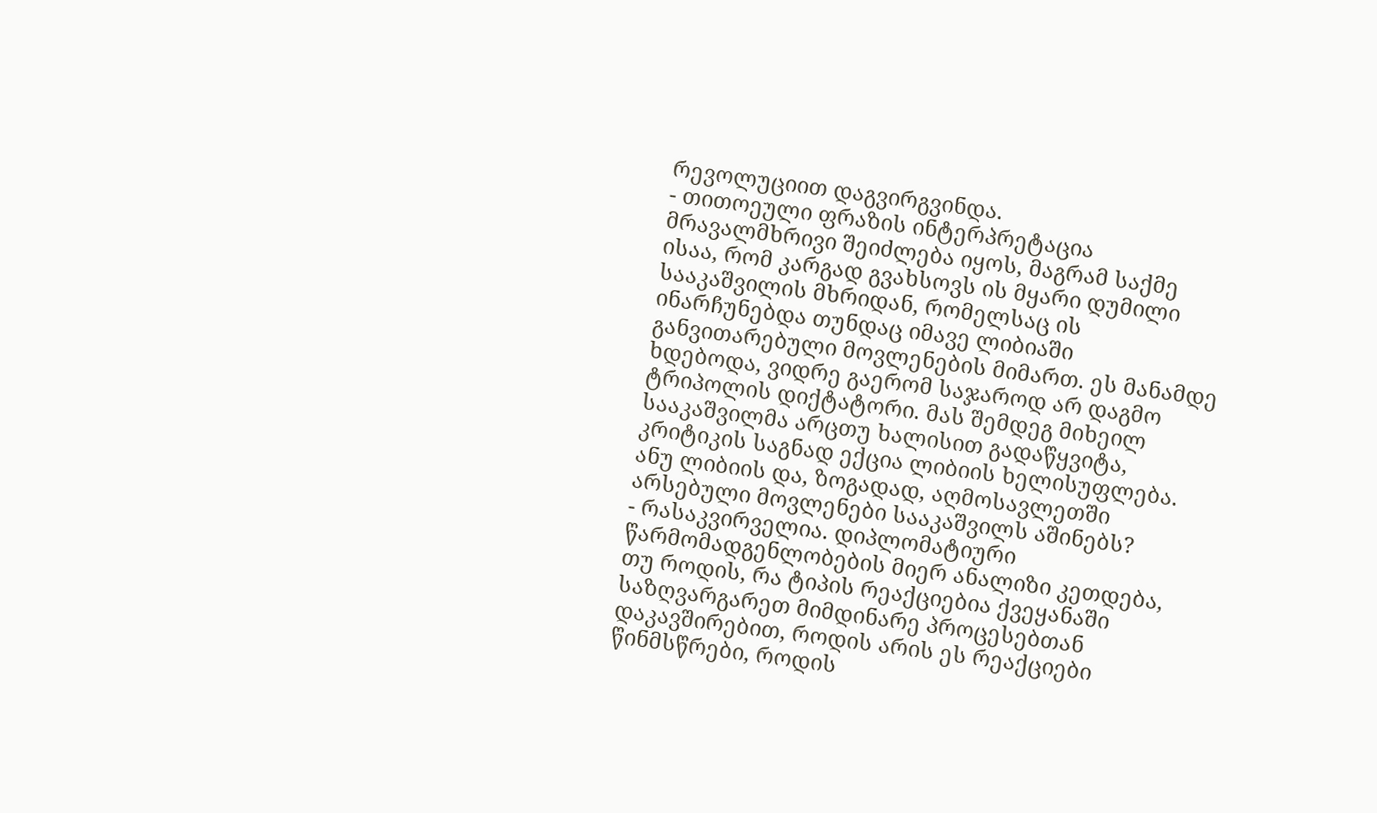რევოლუციით დაგვირგვინდა.
- თითოეული ფრაზის ინტერპრეტაცია მრავალმხრივი შეიძლება იყოს, მაგრამ საქმე ისაა, რომ კარგად გვახსოვს ის მყარი დუმილი სააკაშვილის მხრიდან, რომელსაც ის ინარჩუნებდა თუნდაც იმავე ლიბიაში განვითარებული მოვლენების მიმართ. ეს მანამდე ხდებოდა, ვიდრე გაერომ საჯაროდ არ დაგმო ტრიპოლის დიქტატორი. მას შემდეგ მიხეილ სააკაშვილმა არცთუ ხალისით გადაწყვიტა, კრიტიკის საგნად ექცია ლიბიის ხელისუფლება.
ანუ ლიბიის და, ზოგადად, აღმოსავლეთში არსებული მოვლენები სააკაშვილს აშინებს?
- რასაკვირველია. დიპლომატიური წარმომადგენლობების მიერ ანალიზი კეთდება, თუ როდის, რა ტიპის რეაქციებია ქვეყანაში საზღვარგარეთ მიმდინარე პროცესებთან დაკავშირებით, როდის არის ეს რეაქციები წინმსწრები, როდის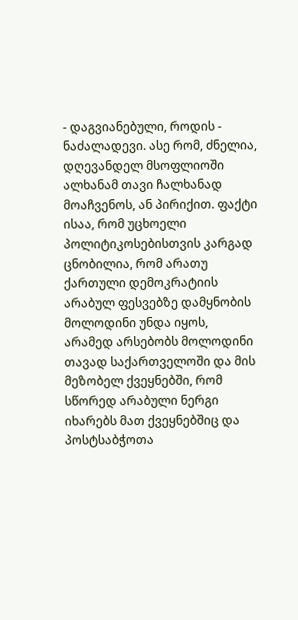- დაგვიანებული, როდის - ნაძალადევი. ასე რომ, ძნელია, დღევანდელ მსოფლიოში ალხანამ თავი ჩალხანად მოაჩვენოს, ან პირიქით. ფაქტი ისაა, რომ უცხოელი პოლიტიკოსებისთვის კარგად ცნობილია, რომ არათუ ქართული დემოკრატიის არაბულ ფესვებზე დამყნობის მოლოდინი უნდა იყოს, არამედ არსებობს მოლოდინი თავად საქართველოში და მის მეზობელ ქვეყნებში, რომ სწორედ არაბული ნერგი იხარებს მათ ქვეყნებშიც და პოსტსაბჭოთა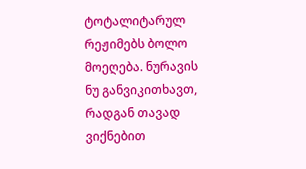ტოტალიტარულ რეჟიმებს ბოლო მოეღება. ნურავის ნუ განვიკითხავთ, რადგან თავად ვიქნებით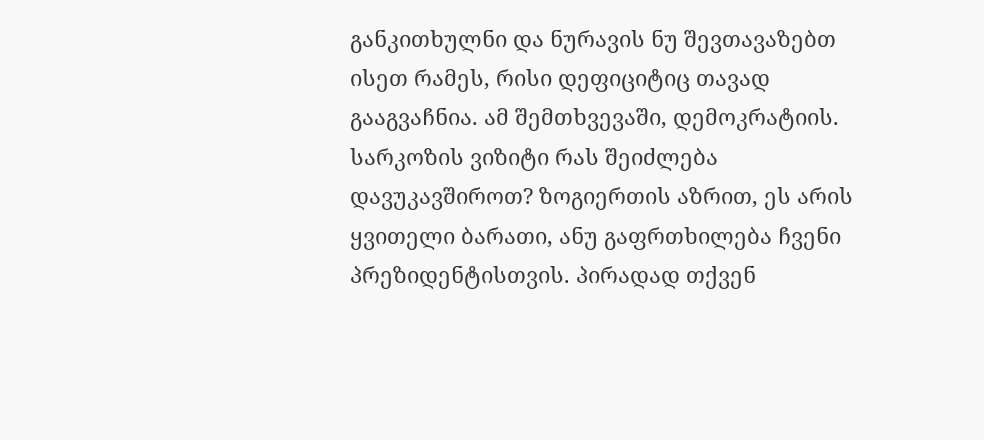განკითხულნი და ნურავის ნუ შევთავაზებთ ისეთ რამეს, რისი დეფიციტიც თავად გააგვაჩნია. ამ შემთხვევაში, დემოკრატიის.
სარკოზის ვიზიტი რას შეიძლება დავუკავშიროთ? ზოგიერთის აზრით, ეს არის ყვითელი ბარათი, ანუ გაფრთხილება ჩვენი პრეზიდენტისთვის. პირადად თქვენ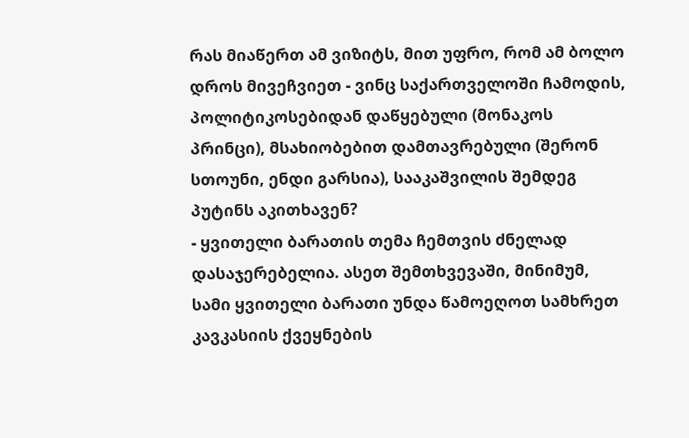რას მიაწერთ ამ ვიზიტს, მით უფრო, რომ ამ ბოლო დროს მივეჩვიეთ - ვინც საქართველოში ჩამოდის, პოლიტიკოსებიდან დაწყებული (მონაკოს პრინცი), მსახიობებით დამთავრებული (შერონ სთოუნი, ენდი გარსია), სააკაშვილის შემდეგ პუტინს აკითხავენ?
- ყვითელი ბარათის თემა ჩემთვის ძნელად დასაჯერებელია. ასეთ შემთხვევაში, მინიმუმ, სამი ყვითელი ბარათი უნდა წამოეღოთ სამხრეთ კავკასიის ქვეყნების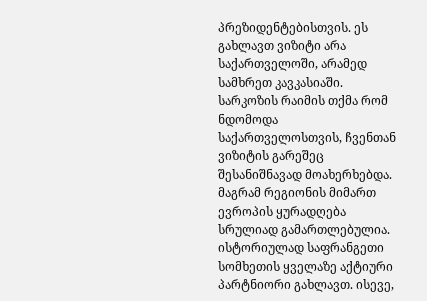პრეზიდენტებისთვის. ეს გახლავთ ვიზიტი არა საქართველოში, არამედ სამხრეთ კავკასიაში. სარკოზის რაიმის თქმა რომ ნდომოდა საქართველოსთვის, ჩვენთან ვიზიტის გარეშეც შესანიშნავად მოახერხებდა. მაგრამ რეგიონის მიმართ ევროპის ყურადღება სრულიად გამართლებულია. ისტორიულად საფრანგეთი სომხეთის ყველაზე აქტიური პარტნიორი გახლავთ. ისევე,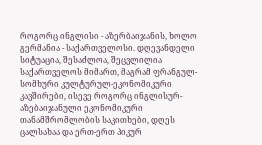როგორც ინგლისი - აზერბაიჯანის, ხოლო გერმანია - საქართველოსი. დღევანდელი სიტუაცია, შესაძლოა, შეცვლილია საქართველოს მიმართ, მაგრამ ფრანგულ-სომხური კულტურულ-ეკონომიკური კავშირები, ისევე როგორც ინგლისურ-აზებაიჯანული ეკონომიკური თანამშრომლობის საკითხები, დღეს ცალსახაა და ერთ-ერთ პიკურ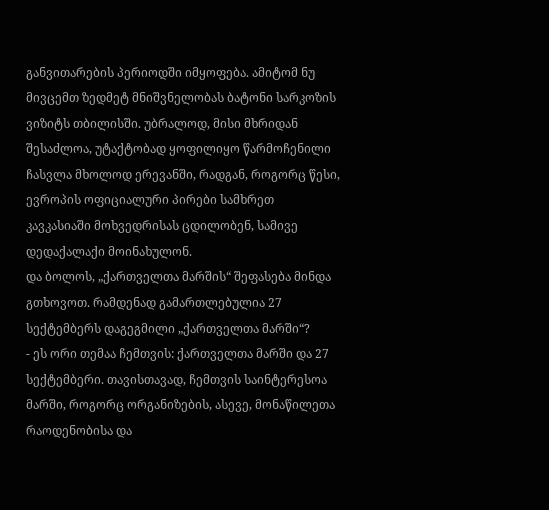განვითარების პერიოდში იმყოფება. ამიტომ ნუ მივცემთ ზედმეტ მნიშვნელობას ბატონი სარკოზის ვიზიტს თბილისში. უბრალოდ, მისი მხრიდან შესაძლოა, უტაქტობად ყოფილიყო წარმოჩენილი ჩასვლა მხოლოდ ერევანში, რადგან, როგორც წესი, ევროპის ოფიციალური პირები სამხრეთ კავკასიაში მოხვედრისას ცდილობენ, სამივე დედაქალაქი მოინახულონ.
და ბოლოს, „ქართველთა მარშის“ შეფასება მინდა გთხოვოთ. რამდენად გამართლებულია 27 სექტემბერს დაგეგმილი „ქართველთა მარში“?
- ეს ორი თემაა ჩემთვის: ქართველთა მარში და 27 სექტემბერი. თავისთავად, ჩემთვის საინტერესოა მარში, როგორც ორგანიზების, ასევე, მონაწილეთა რაოდენობისა და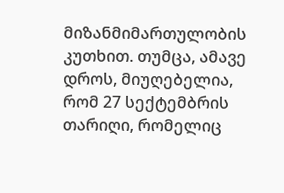მიზანმიმართულობის კუთხით. თუმცა, ამავე დროს, მიუღებელია, რომ 27 სექტემბრის თარიღი, რომელიც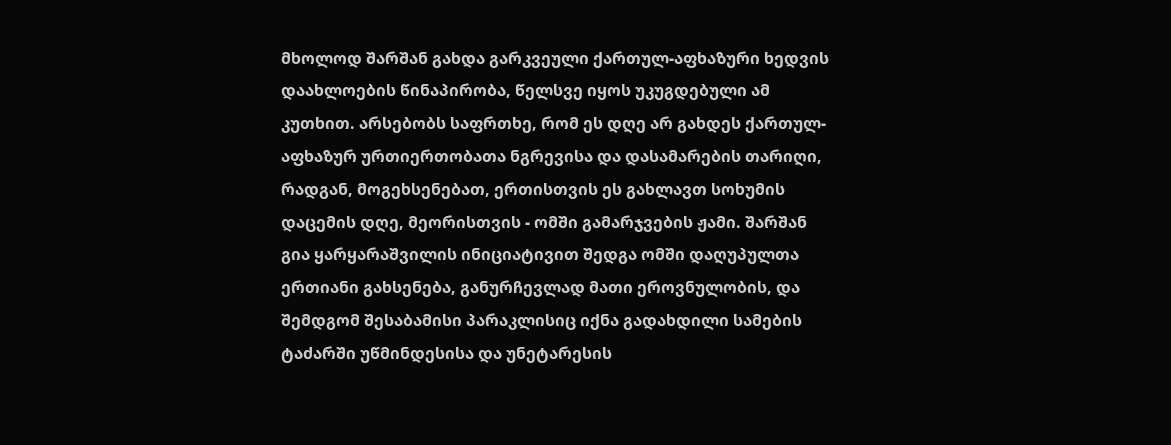მხოლოდ შარშან გახდა გარკვეული ქართულ-აფხაზური ხედვის დაახლოების წინაპირობა, წელსვე იყოს უკუგდებული ამ კუთხით. არსებობს საფრთხე, რომ ეს დღე არ გახდეს ქართულ-აფხაზურ ურთიერთობათა ნგრევისა და დასამარების თარიღი, რადგან, მოგეხსენებათ, ერთისთვის ეს გახლავთ სოხუმის დაცემის დღე, მეორისთვის - ომში გამარჯვების ჟამი. შარშან გია ყარყარაშვილის ინიციატივით შედგა ომში დაღუპულთა ერთიანი გახსენება, განურჩევლად მათი ეროვნულობის, და შემდგომ შესაბამისი პარაკლისიც იქნა გადახდილი სამების ტაძარში უწმინდესისა და უნეტარესის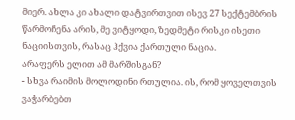მიერ. ახლა კი ახალი დატვირთვით ისევ 27 სექტემბრის წარმოჩენა არის, მე ვიტყოდი, ზედმეტი რისკი ისეთი ნაციისთვის, რასაც ჰქვია ქართული ნაცია.
არაფერს ელით ამ მარშისგან?
- სხვა რაიმის მოლოდინი რთულია. ის, რომ ყოველთვის ვაჭარბებთ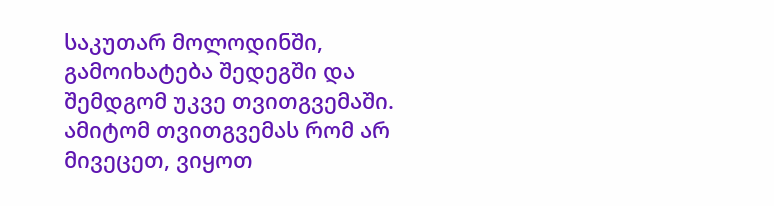საკუთარ მოლოდინში, გამოიხატება შედეგში და შემდგომ უკვე თვითგვემაში. ამიტომ თვითგვემას რომ არ მივეცეთ, ვიყოთ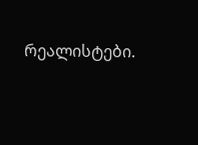რეალისტები.